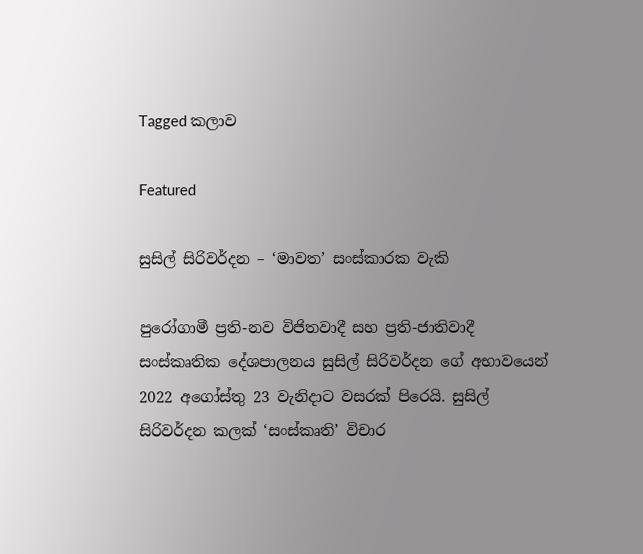Tagged කලාව

Featured

සුසිල් සිරිවර්දන – ‘මාවත’ සංස්කාරක වැකි

පුරෝගාමී ප්‍රති-නව විජිතවාදී සහ ප්‍රති-ජාතිවාදී සංස්කෘතික දේශපාලනය සුසිල් සිරිවර්දන ගේ අභාවයෙන් 2022 අගෝස්තු 23 වැනිදාට වසරක් පිරෙයි. සුසිල් සිරිවර්දන කලක් ‘සංස්කෘති’ විචාර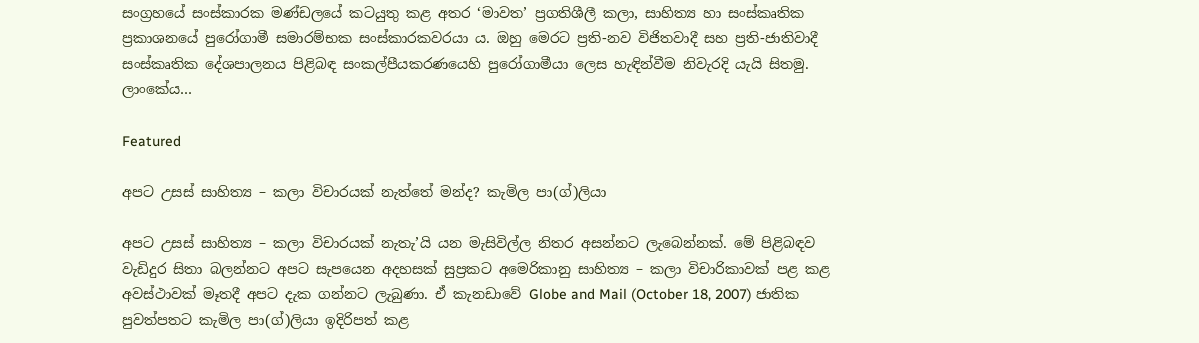සංග්‍රහයේ සංස්කාරක මණ්ඩලයේ කටයුතු කළ අතර ‘මාවත’ ප්‍රගතිශීලී කලා, සාහිත්‍ය හා සංස්කෘතික ප්‍රකාශනයේ පුරෝගාමී සමාරම්භක සංස්කාරකවරයා ය. ඔහු මෙරට ප්‍රති-නව විජිතවාදී සහ ප්‍රති-ජාතිවාදී සංස්කෘතික දේශපාලනය පිළිබඳ සංකල්පීයකරණයෙහි පුරෝගාමීයා ලෙස හැඳින්වීම නිවැරදි යැයි සිතමු. ලාංකේය…

Featured

අපට උසස් සාහිත්‍ය – කලා විචාරයක් නැත්තේ මන්ද? කැමිල පා(ග්)ලියා

අපට උසස් සාහිත්‍ය – කලා විචාරයක් නැතැ’යි යන මැසිවිල්ල නිතර අසන්නට ලැබෙන්නක්. මේ පිළිබඳව වැඩිදුර සිතා බලන්නට අපට සැපයෙන අදහසක් සුප්‍රකට අමෙරිකානු සාහිත්‍ය – කලා විචාරිකාවක් පළ කළ අවස්ථාවක් මෑතදී අපට දැක ගන්නට ලැබුණා. ඒ කැනඩාවේ Globe and Mail (October 18, 2007) ජාතික පුවත්පතට කැමිල පා(ග්)ලියා ඉදිරිපත් කළ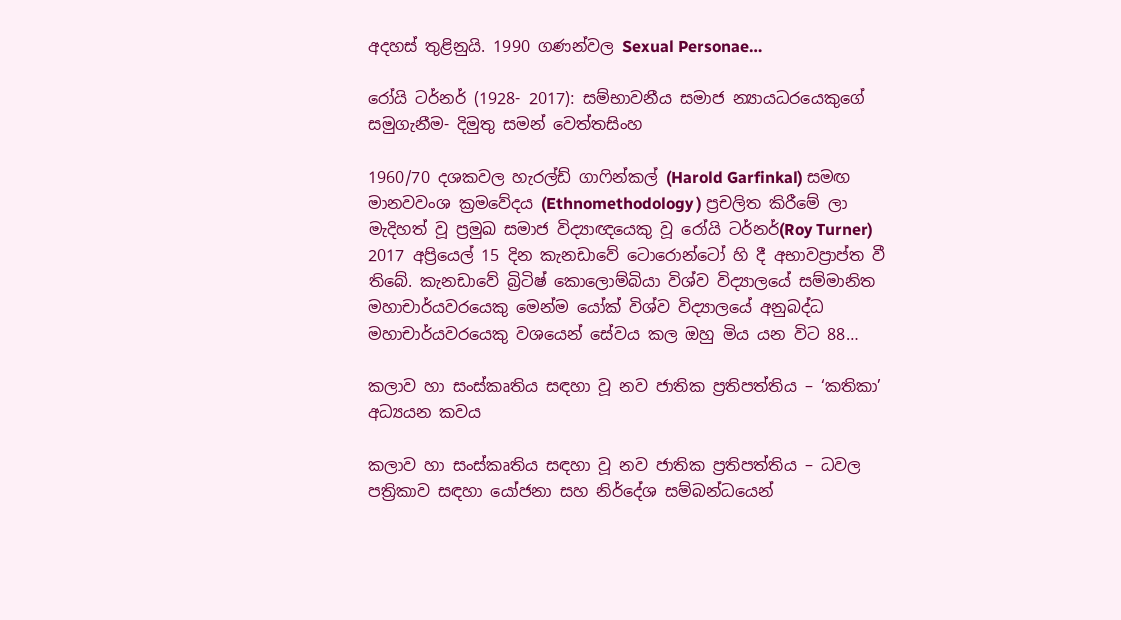අදහස් තුළිනුයි. 1990 ගණන්වල Sexual Personae…

රෝයි ටර්නර් (1928- 2017): සම්භාවනීය සමාජ න්‍යායධරයෙකුගේ සමුගැනීම- දිමුතු සමන් වෙත්තසිංහ

1960/70 දශකවල හැරල්ඩ් ගාෆින්කල් (Harold Garfinkal) සමඟ මානවවංශ ක්‍රමවේදය (Ethnomethodology ) ප්‍රචලිත කිරීමේ ලා මැදිහත් වූ ප්‍රමුඛ සමාජ විද්‍යාඥයෙකු වූ රෝයි ටර්නර්(Roy Turner) 2017 අප්‍රියෙල් 15 දින කැනඩාවේ ටොරොන්ටෝ හි දී අභාවප්‍රාප්ත වී තිබේ. කැනඩාවේ බ්‍රිටිෂ් කොලොම්බියා විශ්ව විද්‍යාලයේ සම්මානිත මහාචාර්යවරයෙකු මෙන්ම යෝක් විශ්ව විද්‍යාලයේ අනුබද්ධ මහාචාර්යවරයෙකු වශයෙන් සේවය කල ඔහු මිය යන විට 88…

කලාව හා සංස්කෘතිය සඳහා වූ නව ජාතික ප්‍රතිපත්තිය – ‘කතිකා’ අධ්‍යයන කවය

කලාව හා සංස්කෘතිය සඳහා වූ නව ජාතික ප්‍රතිපත්තිය – ධවල පත්‍රිකාව සඳහා යෝජනා සහ නිර්දේශ සම්බන්ධයෙන්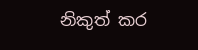නිකුත් කර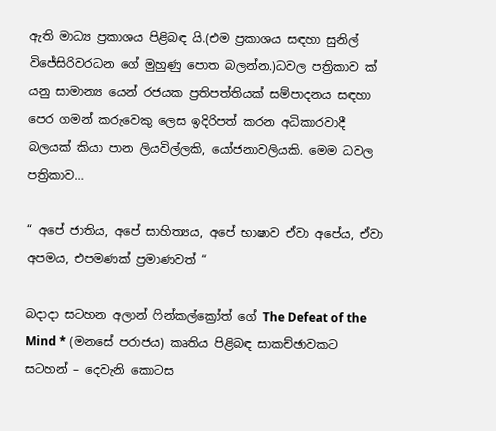ඇති මාධ්‍ය ප්‍රකාශය පිළිබඳ යි.(එම ප්‍රකාශය සඳහා සුනිල් විජේසිරිවරධන ගේ මුහුණු පොත බලන්න.)ධවල පත්‍රිකාව ක් යනු සාමාන්‍ය යෙන් රජයක ප්‍රතිපත්තියක් සම්පාදනය සඳහා පෙර ගමන් කරුවෙකු ලෙස ඉදිරිපත් කරන අධිකාරවාදී බලයක් කියා පාන ලියවිල්ලකි, යෝජනාවලියකි. මෙම ධවල පත්‍රිකාව…

“ අපේ ජාතිය, අපේ සාහිත්‍යය, අපේ භාෂාව ඒවා අපේය, ඒවා අපමය, එපමණක් ප්‍රමාණවත් “

බදාදා සටහන අලාන් ෆින්කල්ක්‍රෝත් ගේ The Defeat of the Mind * (මනසේ පරාජය) කෘතිය පිළිබඳ සාකච්ඡාවකට සටහන් – දෙවැනි කොටස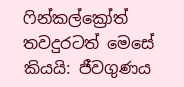ෆින්කල්ක්‍රෝත් තවදුරටත් මෙසේ කියයි: ජීවගුණය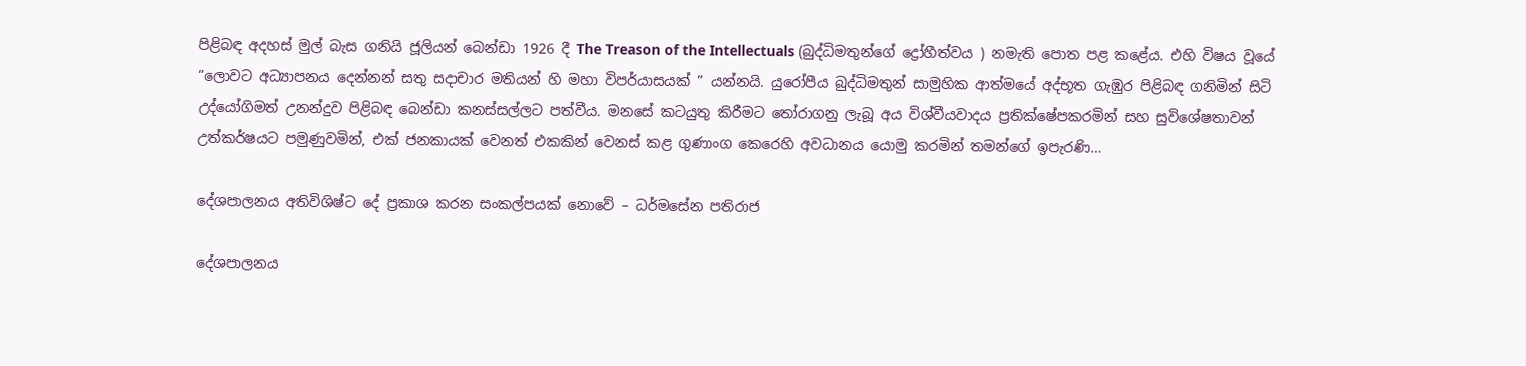පිළිබඳ අදහස් මුල් බැස ගනියි ජූලියන් බෙන්ඩා 1926 දී The Treason of the Intellectuals (බුද්ධිමතුන්ගේ ද්‍රෝහීත්වය ) නමැති පොත පළ කළේය. එහි විෂය වූයේ “ලොවට අධ්‍යාපනය දෙන්නන් සතු සදාචාර මතියන් හි මහා විපර්යාසයක් ” යන්නයි. යුරෝපීය බුද්ධිමතුන් සාමුහික ආත්මයේ අද්භූත ගැඹුර පිළිබඳ ගනිමින් සිටි උද්යෝගිමත් උනන්දුව පිළිබඳ බෙන්ඩා කනස්සල්ලට පත්වීය. මනසේ කටයුතු කිරීමට තෝරාගනු ලැබූ අය විශ්වීයවාදය ප්‍රතික්ෂේපකරමින් සහ සුවිශේෂතාවන් උත්කර්ෂයට පමුණුවමින්, එක් ජනකායක් වෙනත් එකකින් වෙනස් කළ ගුණාංග කෙරෙහි අවධානය යොමු කරමින් තමන්ගේ ඉපැරණි…

දේශපාලනය අතිවිශිෂ්ට දේ ප්‍රකාශ කරන සංකල්පයක්‌ නොවේ – ධර්මසේන පතිරාජ

දේශපාලනය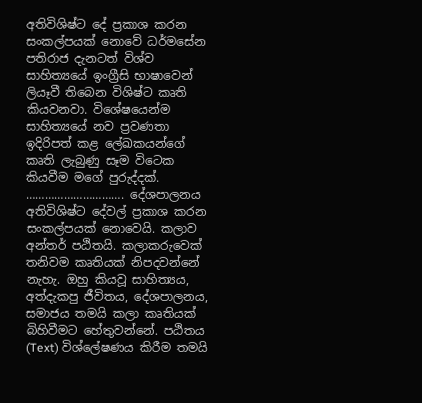අතිවිශිෂ්ට දේ ප්‍රකාශ කරන සංකල්පයක්‌ නොවේ ධර්මසේන පතිරාජ දැනටත් විශ්ව සාහිත්‍යයේ ඉංග්‍රීසි භාෂාවෙන් ලියෑවී තිබෙන විශිෂ්ට කෘති කියවනවා. විශේෂයෙන්ම සාහිත්‍යයේ නව ප්‍රවණතා ඉදිරිපත් කළ ලේඛකයන්ගේ කෘති ලැබුණු සෑම විටෙක කියවීම මගේ පුරුද්දක්‌. …………………………. දේශපාලනය අතිවිශිෂ්ට දේවල් ප්‍රකාශ කරන සංකල්පයක්‌ නොවෙයි. කලාව අන්තර් පඨිතයි. කලාකරුවෙක්‌ තනිවම කෘතියක්‌ නිපදවන්නේ නැහැ. ඔහු කියවූ සාහිත්‍යය, අත්දැකපු ජීවිතය, දේශපාලනය, සමාජය තමයි කලා කෘතියක්‌ බිහිවීමට හේතුවන්නේ. පඨිතය (Text) විශ්ලේෂණය කිරීම තමයි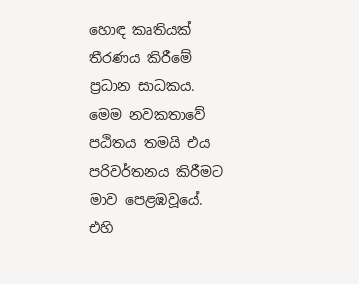හොඳ කෘතියක්‌ තීරණය කිරීමේ ප්‍රධාන සාධකය. මෙම නවකතාවේ පඨිතය තමයි එය පරිවර්තනය කිරීමට මාව පෙළඹවූයේ. එහි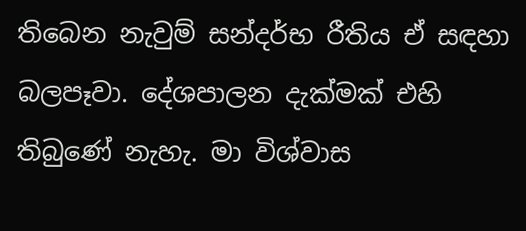තිබෙන නැවුම් සන්දර්භ රීතිය ඒ සඳහා බලපෑවා. දේශපාලන දැක්‌මක්‌ එහි තිබුණේ නැහැ. මා විශ්වාස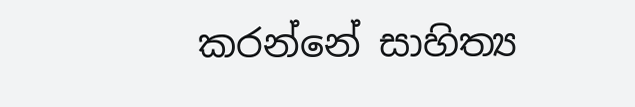කරන්නේ සාහිත්‍ය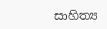සාහිත්‍ය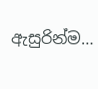ඇසුරින්ම…